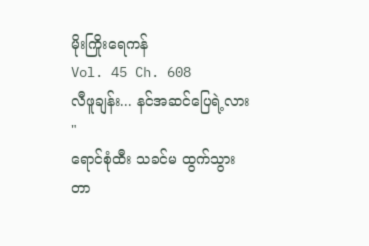မိုးကြိုးရေကန်
Vol. 45 Ch. 608
လီဖူချန်း... နင်အဆင်ပြေရဲ့လား "
ရောင်စုံထီး သခင်မ ထွက်သွားတာ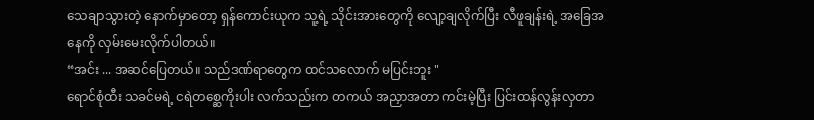သေချာသွားတဲ့ နောက်မှာတော့ ရှန်ကောင်းယုက သူ့ရဲ့ သိုင်းအားတွေကို လျော့ချလိုက်ပြီး လီဖူချန်းရဲ့ အခြေအနေကို လှမ်းမေးလိုက်ပါတယ်။
“အင်း ... အဆင်ပြေတယ်။ သည်ဒဏ်ရာတွေက ထင်သလောက် မပြင်းဘူး "
ရောင်စုံထီး သခင်မရဲ့ ငရဲတစ္ဆေကိုးပါး လက်သည်းက တကယ် အညှာအတာ ကင်းမဲ့ပြီး ပြင်းထန်လွန်းလှတာ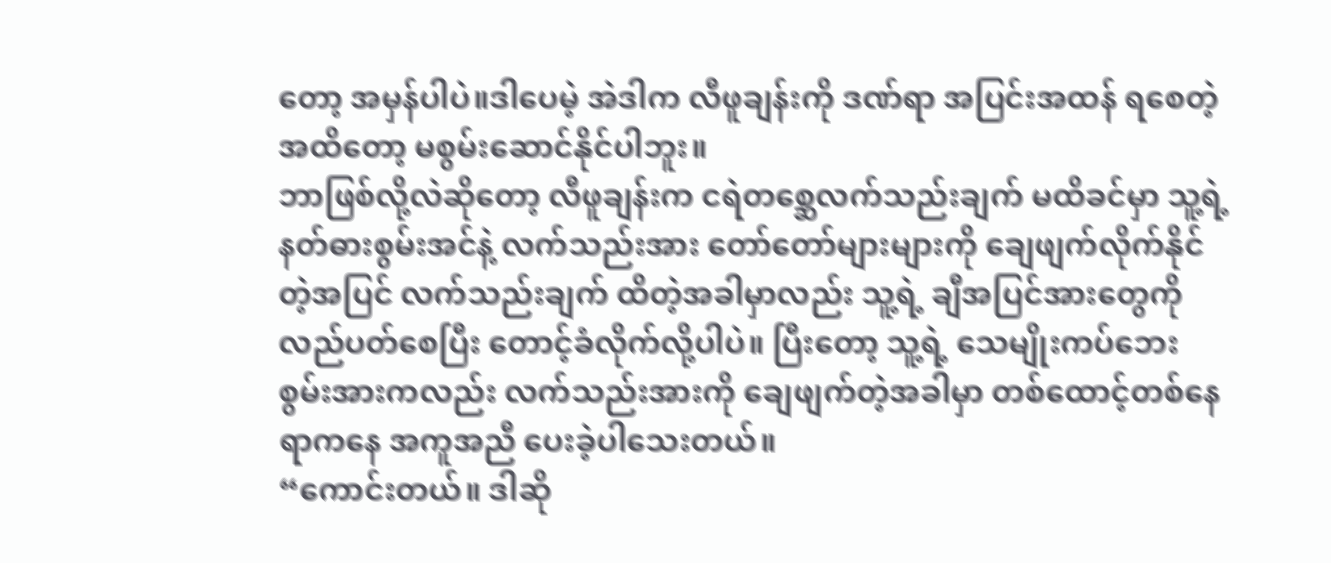တော့ အမှန်ပါပဲ။ဒါပေမဲ့ အဲဒါက လီဖူချန်းကို ဒဏ်ရာ အပြင်းအထန် ရစေတဲ့အထိတော့ မစွမ်းဆောင်နိုင်ပါဘူး။
ဘာဖြစ်လို့လဲဆိုတော့ လီဖူချန်းက ငရဲတစ္ဆေလက်သည်းချက် မထိခင်မှာ သူ့ရဲ့ နတ်ဓားစွမ်းအင်နဲ့ လက်သည်းအား တော်တော်များများကို ချေဖျက်လိုက်နိုင်တဲ့အပြင် လက်သည်းချက် ထိတဲ့အခါမှာလည်း သူ့ရဲ့ ချီအပြင်အားတွေကို လည်ပတ်စေပြီး တောင့်ခံလိုက်လို့ပါပဲ။ ပြီးတော့ သူ့ရဲ့ သေမျိုးကပ်ဘေး စွမ်းအားကလည်း လက်သည်းအားကို ချေဖျက်တဲ့အခါမှာ တစ်ထောင့်တစ်နေရာကနေ အကူအညီ ပေးခဲ့ပါသေးတယ်။
“ကောင်းတယ်။ ဒါဆို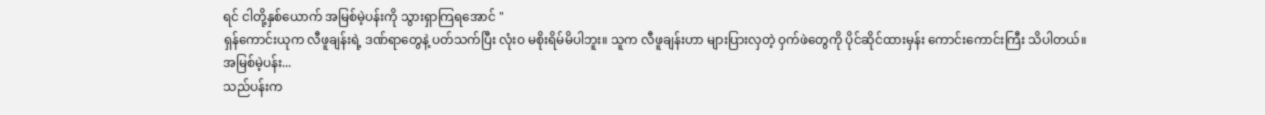ရင် ငါတို့နှစ်ယောက် အမြစ်မဲ့ပန်းကို သွားရှာကြရအောင် "
ရှန်ကောင်းယုက လီဖူချန်းရဲ့ ဒဏ်ရာတွေနဲ့ ပတ်သက်ပြီး လုံးဝ မစိုးရိမ်မိပါဘူး။ သူက လီဖူချန်းဟာ များပြားလှတဲ့ ဝှက်ဖဲတွေကို ပိုင်ဆိုင်ထားမှန်း ကောင်းကောင်းကြီး သိပါတယ်။
အမြစ်မဲ့ပန်း...
သည်ပန်းက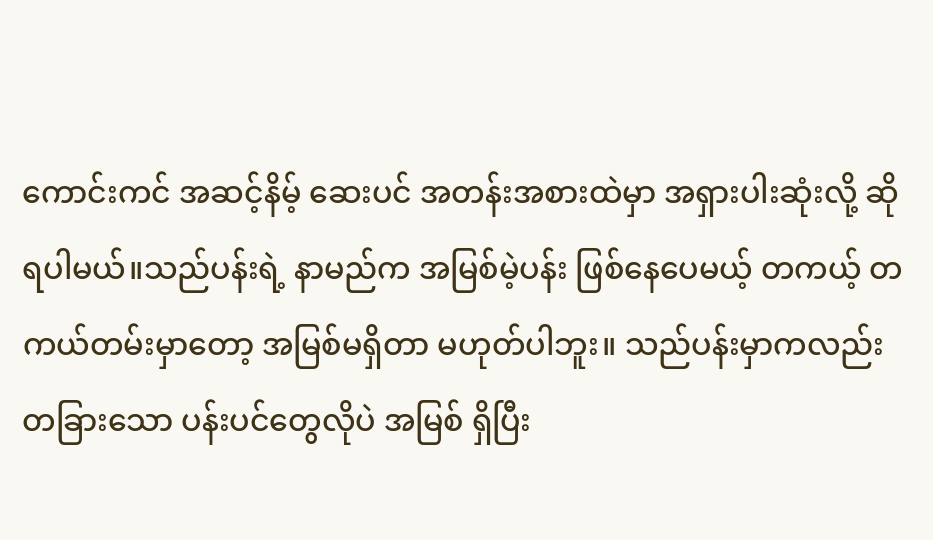ကောင်းကင် အဆင့်နိမ့် ဆေးပင် အတန်းအစားထဲမှာ အရှားပါးဆုံးလို့ ဆိုရပါမယ်။သည်ပန်းရဲ့ နာမည်က အမြစ်မဲ့ပန်း ဖြစ်နေပေမယ့် တကယ့် တကယ်တမ်းမှာတော့ အမြစ်မရှိတာ မဟုတ်ပါဘူး။ သည်ပန်းမှာကလည်း တခြားသော ပန်းပင်တွေလိုပဲ အမြစ် ရှိပြီး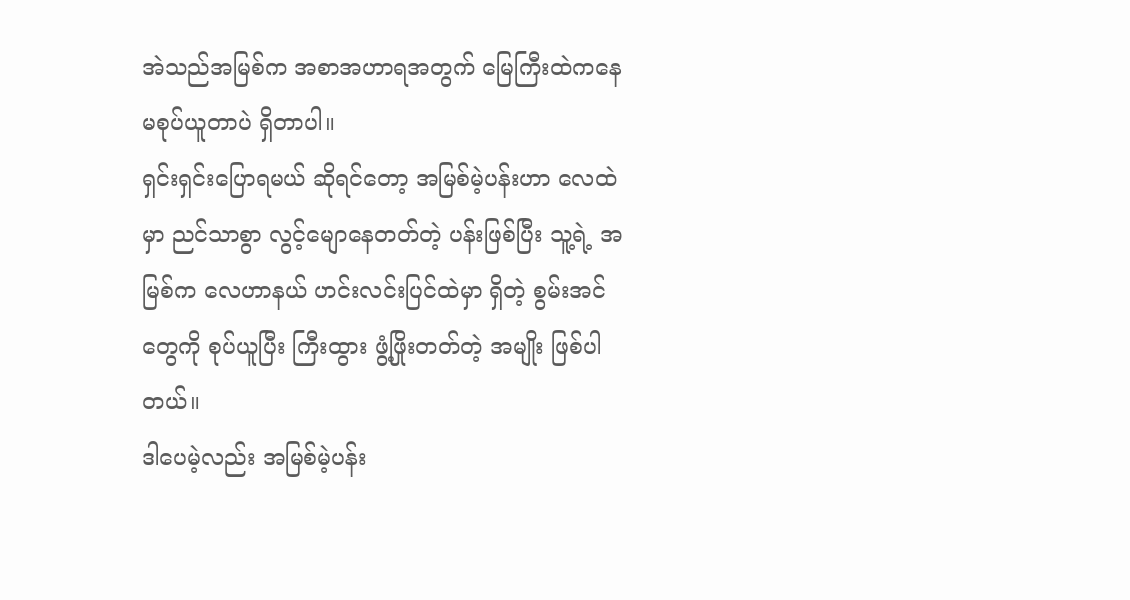အဲသည်အမြစ်က အစာအဟာရအတွက် မြေကြီးထဲကနေ မစုပ်ယူတာပဲ ရှိတာပါ။
ရှင်းရှင်းပြောရမယ် ဆိုရင်တော့ အမြစ်မဲ့ပန်းဟာ လေထဲမှာ ညင်သာစွာ လွင့်မျောနေတတ်တဲ့ ပန်းဖြစ်ပြီး သူ့ရဲ့ အမြစ်က လေဟာနယ် ဟင်းလင်းပြင်ထဲမှာ ရှိတဲ့ စွမ်းအင်တွေကို စုပ်ယူပြီး ကြီးထွား ဖွံ့ဖြိုးတတ်တဲ့ အမျိုး ဖြစ်ပါတယ်။
ဒါပေမဲ့လည်း အမြစ်မဲ့ပန်း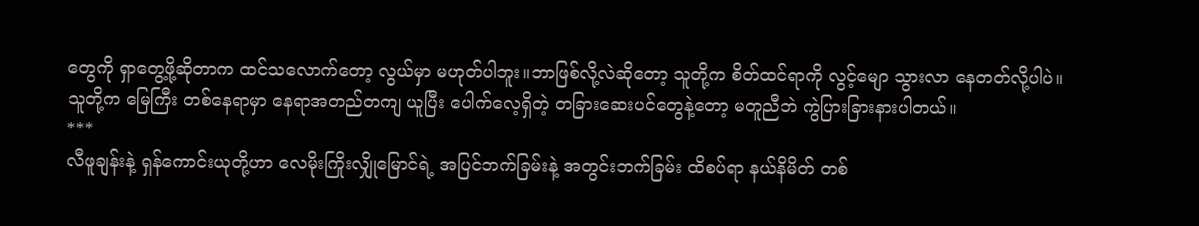တွေကို ရှာတွေ့ဖို့ဆိုတာက ထင်သလောက်တော့ လွယ်မှာ မဟုတ်ပါဘူး။ဘာဖြစ်လို့လဲဆိုတော့ သူတို့က စိတ်ထင်ရာကို လွင့်မျော သွားလာ နေတတ်လို့ပါပဲ။ သူတို့က မြေကြီး တစ်နေရာမှာ နေရာအတည်တကျ ယူပြီး ပေါက်လေ့ရှိတဲ့ တခြားဆေးပင်တွေနဲ့တော့ မတူညီဘဲ ကွဲပြားခြားနားပါတယ်။
***
လီဖူချန်းနဲ့ ရှန်ကောင်းယုတို့ဟာ လေမိုးကြိုးလျှိုမြောင်ရဲ့ အပြင်ဘက်ခြမ်းနဲ့ အတွင်းဘက်ခြမ်း ထိစပ်ရာ နယ်နိမိတ် တစ်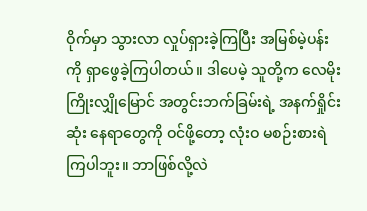ဝိုက်မှာ သွားလာ လှုပ်ရှားခဲ့ကြပြီး အမြစ်မဲ့ပန်းကို ရှာဖွေခဲ့ကြပါတယ်။ ဒါပေမဲ့ သူတို့က လေမိုးကြိုးလျှိုမြောင် အတွင်းဘက်ခြမ်းရဲ့ အနက်ရှိုင်းဆုံး နေရာတွေကို ဝင်ဖို့တော့ လုံးဝ မစဉ်းစားရဲကြပါဘူး။ ဘာဖြစ်လို့လဲ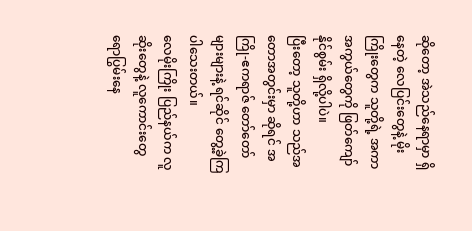ဆိုတော့ အဲသည်နေရာမှာ ရှိနေတဲ့ လေပြင်းတွေနဲ့ မိုးကြိုးတွေက သူတို့ရဲ့ အကာအကွယ်တွေကို ဖြတ်ကျော်နိုင်စွမ်း ရှိလို့ပါပဲ။
ပြီးတော့ သူတို့ဟာ သည်အတောအတွင်းမှာ ဆိုရင် အကြို-ဧကရာဇ် တော်တော်များများနဲ့ ရင်ဆိုင် တွေ့ခဲ့ကြပါသေးတယ်။
လေမိုးကြိုး ပြည်နယ်က လူဆိုးတွေနဲ့ လူကောင်းတွေ ရောပြွမ်းနေ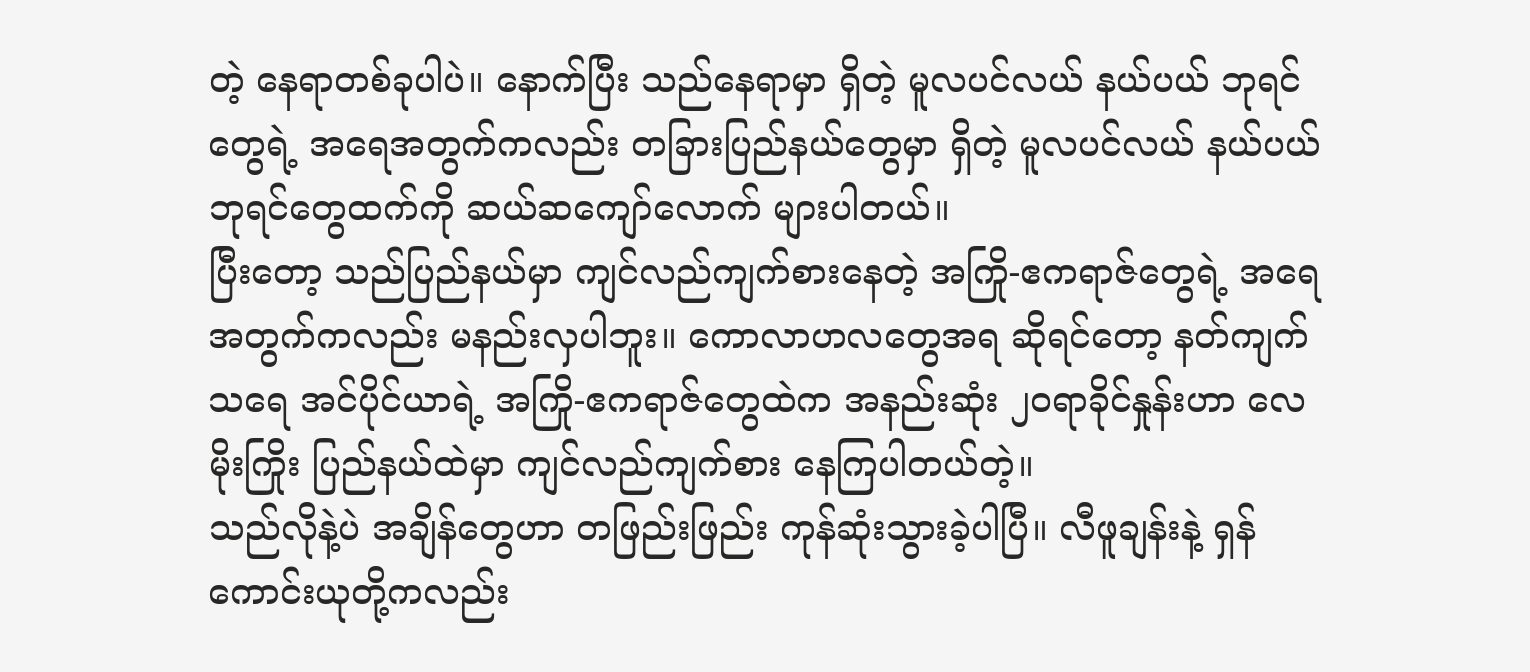တဲ့ နေရာတစ်ခုပါပဲ။ နောက်ပြီး သည်နေရာမှာ ရှိတဲ့ မူလပင်လယ် နယ်ပယ် ဘုရင်တွေရဲ့ အရေအတွက်ကလည်း တခြားပြည်နယ်တွေမှာ ရှိတဲ့ မူလပင်လယ် နယ်ပယ် ဘုရင်တွေထက်ကို ဆယ်ဆကျော်လောက် များပါတယ်။
ပြီးတော့ သည်ပြည်နယ်မှာ ကျင်လည်ကျက်စားနေတဲ့ အကြို-ဧကရာဇ်တွေရဲ့ အရေအတွက်ကလည်း မနည်းလှပါဘူး။ ကောလာဟလတွေအရ ဆိုရင်တော့ နတ်ကျက်သရေ အင်ပိုင်ယာရဲ့ အကြို-ဧကရာဇ်တွေထဲက အနည်းဆုံး ၂၀ရာခိုင်နှုန်းဟာ လေမိုးကြိုး ပြည်နယ်ထဲမှာ ကျင်လည်ကျက်စား နေကြပါတယ်တဲ့။
သည်လိုနဲ့ပဲ အချိန်တွေဟာ တဖြည်းဖြည်း ကုန်ဆုံးသွားခဲ့ပါပြီ။ လီဖူချန်းနဲ့ ရှန်ကောင်းယုတို့ကလည်း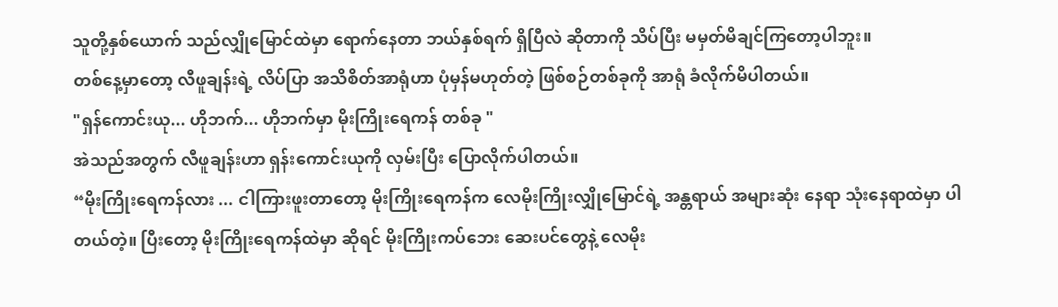သူတို့နှစ်ယောက် သည်လျှိုမြောင်ထဲမှာ ရောက်နေတာ ဘယ်နှစ်ရက် ရှိပြီလဲ ဆိုတာကို သိပ်ပြီး မမှတ်မိချင်ကြတော့ပါဘူး။
တစ်နေ့မှာတော့ လီဖူချန်းရဲ့ လိပ်ပြာ အသိစိတ်အာရုံဟာ ပုံမှန်မဟုတ်တဲ့ ဖြစ်စဉ်တစ်ခုကို အာရုံ ခံလိုက်မိပါတယ်။
"ရှန်ကောင်းယု... ဟိုဘက်... ဟိုဘက်မှာ မိုးကြိုးရေကန် တစ်ခု "
အဲသည်အတွက် လီဖူချန်းဟာ ရှန်းကောင်းယုကို လှမ်းပြီး ပြောလိုက်ပါတယ်။
“မိုးကြိုးရေကန်လား ... ငါကြားဖူးတာတော့ မိုးကြိုးရေကန်က လေမိုးကြိုးလျှိုမြောင်ရဲ့ အန္တရာယ် အများဆုံး နေရာ သုံးနေရာထဲမှာ ပါတယ်တဲ့။ ပြီးတော့ မိုးကြိုးရေကန်ထဲမှာ ဆိုရင် မိုးကြိုးကပ်ဘေး ဆေးပင်တွေနဲ့ လေမိုး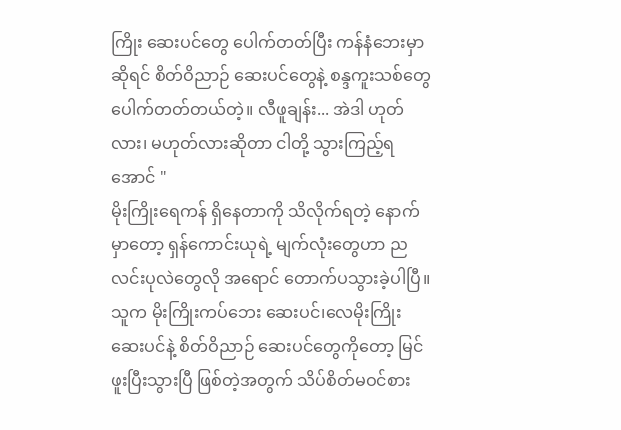ကြိုး ဆေးပင်တွေ ပေါက်တတ်ပြီး ကန်နံဘေးမှာ ဆိုရင် စိတ်ဝိညာဉ် ဆေးပင်တွေနဲ့ စန္ဒကူးသစ်တွေ ပေါက်တတ်တယ်တဲ့။ လီဖူချန်း... အဲဒါ ဟုတ်လား၊ မဟုတ်လားဆိုတာ ငါတို့ သွားကြည့်ရအောင် "
မိုးကြိုးရေကန် ရှိနေတာကို သိလိုက်ရတဲ့ နောက်မှာတော့ ရှန်ကောင်းယုရဲ့ မျက်လုံးတွေဟာ ညလင်းပုလဲတွေလို အရောင် တောက်ပသွားခဲ့ပါပြီ။
သူက မိုးကြိုးကပ်ဘေး ဆေးပင်၊လေမိုးကြိုး ဆေးပင်နဲ့ စိတ်ဝိညာဉ် ဆေးပင်တွေကိုတော့ မြင်ဖူးပြီးသွားပြီ ဖြစ်တဲ့အတွက် သိပ်စိတ်မဝင်စား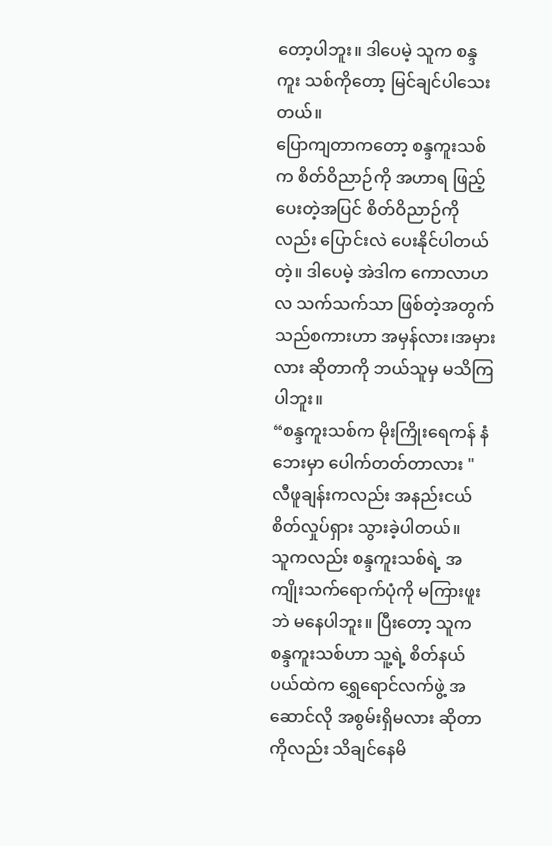တော့ပါဘူး။ ဒါပေမဲ့ သူက စန္ဒကူး သစ်ကိုတော့ မြင်ချင်ပါသေးတယ်။
ပြောကျတာကတော့ စန္ဒကူးသစ်က စိတ်ဝိညာဉ်ကို အဟာရ ဖြည့်ပေးတဲ့အပြင် စိတ်ဝိညာဉ်ကိုလည်း ပြောင်းလဲ ပေးနိုင်ပါတယ်တဲ့။ ဒါပေမဲ့ အဲဒါက ကောလာဟလ သက်သက်သာ ဖြစ်တဲ့အတွက် သည်စကားဟာ အမှန်လား၊အမှားလား ဆိုတာကို ဘယ်သူမှ မသိကြပါဘူး။
“စန္ဒကူးသစ်က မိုးကြိုးရေကန် နံဘေးမှာ ပေါက်တတ်တာလား "
လီဖူချန်းကလည်း အနည်းငယ် စိတ်လှုပ်ရှား သွားခဲ့ပါတယ်။
သူကလည်း စန္ဒကူးသစ်ရဲ့ အကျိုးသက်ရောက်ပုံကို မကြားဖူးဘဲ မနေပါဘူး။ ပြီးတော့ သူက စန္ဒကူးသစ်ဟာ သူ့ရဲ့ စိတ်နယ်ပယ်ထဲက ရွှေရောင်လက်ဖွဲ့ အဆောင်လို အစွမ်းရှိမလား ဆိုတာကိုလည်း သိချင်နေမိ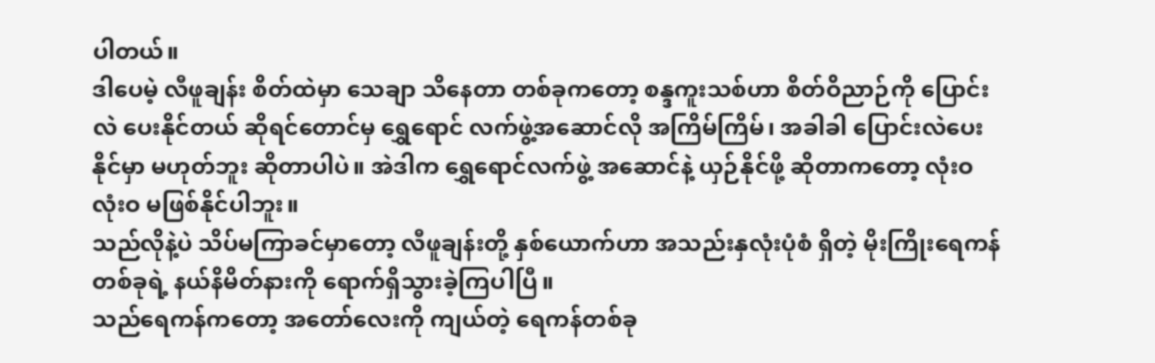ပါတယ်။
ဒါပေမဲ့ လီဖူချန်း စိတ်ထဲမှာ သေချာ သိနေတာ တစ်ခုကတော့ စန္ဒကူးသစ်ဟာ စိတ်ဝိညာဉ်ကို ပြောင်းလဲ ပေးနိုင်တယ် ဆိုရင်တောင်မှ ရွှေရောင် လက်ဖွဲ့အဆောင်လို အကြိမ်ကြိမ်၊ အခါခါ ပြောင်းလဲပေးနိုင်မှာ မဟုတ်ဘူး ဆိုတာပါပဲ။ အဲဒါက ရွှေရောင်လက်ဖွဲ့ အဆောင်နဲ့ ယှဉ်နိုင်ဖို့ ဆိုတာကတော့ လုံးဝ လုံးဝ မဖြစ်နိုင်ပါဘူး။
သည်လိုနဲ့ပဲ သိပ်မကြာခင်မှာတော့ လီဖူချန်းတို့ နှစ်ယောက်ဟာ အသည်းနှလုံးပုံစံ ရှိတဲ့ မိုးကြိုးရေကန် တစ်ခုရဲ့ နယ်နိမိတ်နားကို ရောက်ရှိသွားခဲ့ကြပါပြီ။
သည်ရေကန်ကတော့ အတော်လေးကို ကျယ်တဲ့ ရေကန်တစ်ခု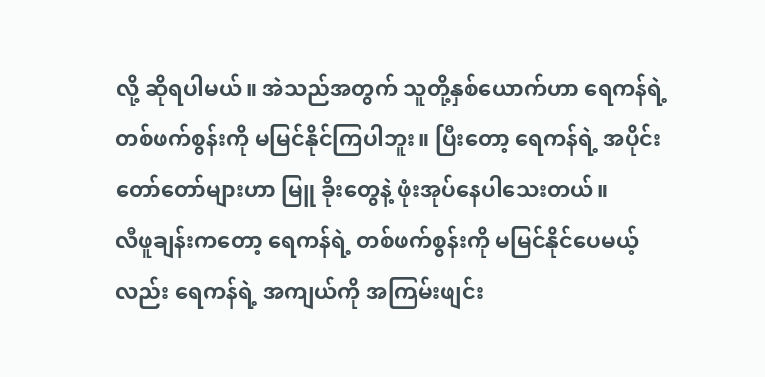လို့ ဆိုရပါမယ်။ အဲသည်အတွက် သူတို့နှစ်ယောက်ဟာ ရေကန်ရဲ့ တစ်ဖက်စွန်းကို မမြင်နိုင်ကြပါဘူး။ ပြီးတော့ ရေကန်ရဲ့ အပိုင်းတော်တော်များဟာ မြူ ခိုးတွေနဲ့ ဖုံးအုပ်နေပါသေးတယ်။
လီဖူချန်းကတော့ ရေကန်ရဲ့ တစ်ဖက်စွန်းကို မမြင်နိုင်ပေမယ့်လည်း ရေကန်ရဲ့ အကျယ်ကို အကြမ်းဖျင်း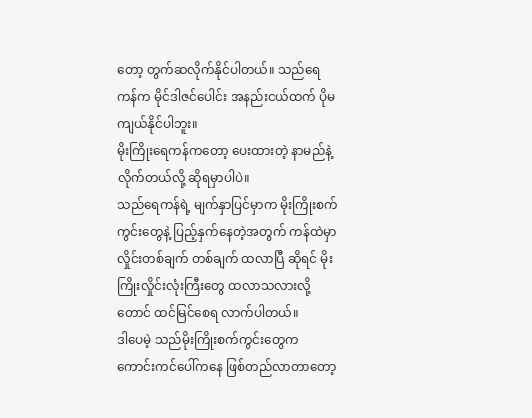တော့ တွက်ဆလိုက်နိုင်ပါတယ်။ သည်ရေကန်က မိုင်ဒါဇင်ပေါင်း အနည်းငယ်ထက် ပိုမကျယ်နိုင်ပါဘူး။
မိုးကြိုးရေကန်ကတော့ ပေးထားတဲ့ နာမည်နဲ့ လိုက်တယ်လို့ ဆိုရမှာပါပဲ။
သည်ရေကန်ရဲ့ မျက်နှာပြင်မှာက မိုးကြိုးစက်ကွင်းတွေနဲ့ ပြည့်နှက်နေတဲ့အတွက် ကန်ထဲမှာ လှိုင်းတစ်ချက် တစ်ချက် ထလာပြီ ဆိုရင် မိုးကြိုးလှိုင်းလုံးကြီးတွေ ထလာသလားလို့တောင် ထင်မြင်စေရ လာက်ပါတယ်။
ဒါပေမဲ့ သည်မိုးကြိုးစက်ကွင်းတွေက ကောင်းကင်ပေါ်ကနေ ဖြစ်တည်လာတာတော့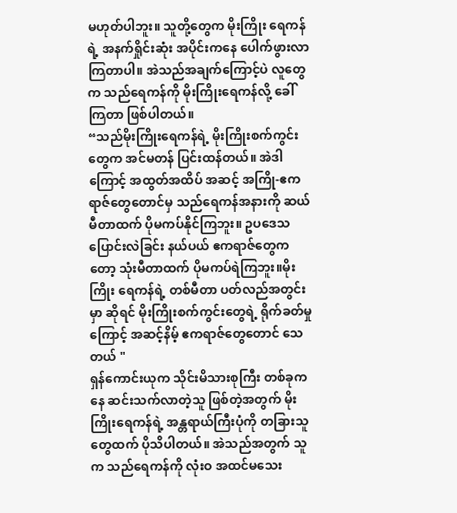မဟုတ်ပါဘူး။ သူတို့တွေက မိုးကြိုး ရေကန်ရဲ့ အနက်ရှိုင်းဆုံး အပိုင်းကနေ ပေါက်ဖွားလာကြတာပါ။ အဲသည်အချက်ကြောင့်ပဲ လူတွေက သည်ရေကန်ကို မိုးကြိုးရေကန်လို့ ခေါ်ကြတာ ဖြစ်ပါတယ်။
“သည်မိုးကြိုးရေကန်ရဲ့ မိုးကြိုးစက်ကွင်းတွေက အင်မတန် ပြင်းထန်တယ်။ အဲဒါကြောင့် အထွတ်အထိပ် အဆင့် အကြို-ဧကရာဇ်တွေတောင်မှ သည်ရေကန်အနားကို ဆယ်မီတာထက် ပိုမကပ်နိုင်ကြဘူး။ ဥပဒေသ ပြောင်းလဲခြင်း နယ်ပယ် ဧကရာဇ်တွေကတော့ သုံးမီတာထက် ပိုမကပ်ရဲကြဘူး။မိုးကြိုး ရေကန်ရဲ့ တစ်မီတာ ပတ်လည်အတွင်းမှာ ဆိုရင် မိုးကြိုးစက်ကွင်းတွေရဲ့ ရိုက်ခတ်မှုကြောင့် အဆင့်နိမ့် ဧကရာဇ်တွေတောင် သေတယ် "
ရှန်ကောင်းယုက သိုင်းမိသားစုကြီး တစ်ခုကနေ ဆင်းသက်လာတဲ့သူ ဖြစ်တဲ့အတွက် မိုးကြိုးရေကန်ရဲ့ အန္တရာယ်ကြီးပုံကို တခြားသူတွေထက် ပိုသိပါတယ်။ အဲသည်အတွက် သူက သည်ရေကန်ကို လုံးဝ အထင်မသေး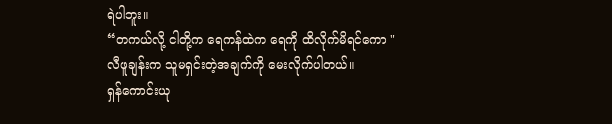ရဲပါဘူး။
“တကယ်လို့ ငါတို့က ရေကန်ထဲက ရေကို ထိလိုက်မိရင်ကော "
လီဖူချန်းက သူမရှင်းတဲ့အချက်ကို မေးလိုက်ပါတယ်။
ရှန်ကောင်းယု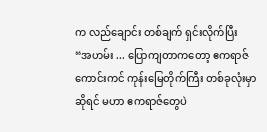က လည်ချောင်း တစ်ချက် ရှင်းလိုက်ပြီး
“အဟမ်း ... ပြောကျတာကတော့ ဧကရာဇ်ကောင်းကင် ကုန်းမြေတိုက်ကြီး တစ်ခုလုံးမှာ ဆိုရင် မဟာ ဧကရာဇ်တွေပဲ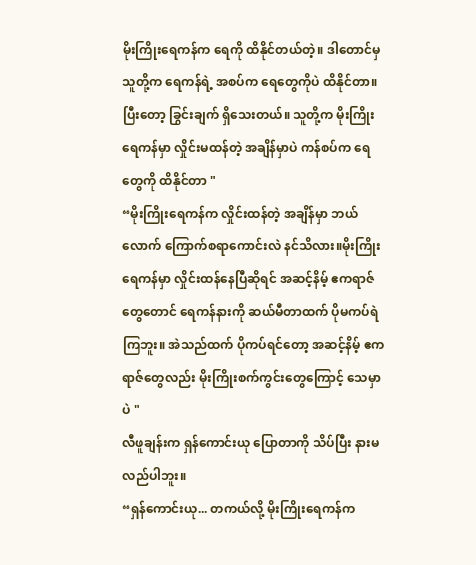မိုးကြိုးရေကန်က ရေကို ထိနိုင်တယ်တဲ့။ ဒါတောင်မှ သူတို့က ရေကန်ရဲ့ အစပ်က ရေတွေကိုပဲ ထိနိုင်တာ။ ပြီးတော့ ခြွင်းချက် ရှိသေးတယ်။ သူတို့က မိုးကြိုးရေကန်မှာ လှိုင်းမထန်တဲ့ အချိန်မှာပဲ ကန်စပ်က ရေတွေကို ထိနိုင်တာ "
“မိုးကြိုးရေကန်က လှိုင်းထန်တဲ့ အချိန်မှာ ဘယ်လောက် ကြောက်စရာကောင်းလဲ နင်သိလား။မိုးကြိုးရေကန်မှာ လှိုင်းထန်နေပြီဆိုရင် အဆင့်နိမ့် ဧကရာဇ်တွေတောင် ရေကန်နားကို ဆယ်မီတာထက် ပိုမကပ်ရဲကြဘူး။ အဲသည်ထက် ပိုကပ်ရင်တော့ အဆင့်နိမ့် ဧကရာဇ်တွေလည်း မိုးကြိုးစက်ကွင်းတွေကြောင့် သေမှာပဲ "
လီဖူချန်းက ရှန်ကောင်းယု ပြောတာကို သိပ်ပြီး နားမလည်ပါဘူး။
“ရှန်ကောင်းယု... တကယ်လို့ မိုးကြိုးရေကန်က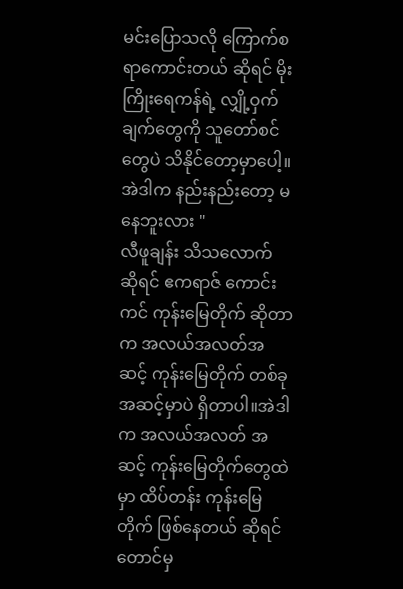မင်းပြောသလို ကြောက်စရာကောင်းတယ် ဆိုရင် မိုးကြိုးရေကန်ရဲ့ လျှို့ဝှက်ချက်တွေကို သူတော်စင်တွေပဲ သိနိုင်တော့မှာပေါ့။ အဲဒါက နည်းနည်းတော့ မနေဘူးလား "
လီဖူချန်း သိသလောက် ဆိုရင် ဧကရာဇ် ကောင်းကင် ကုန်းမြေတိုက် ဆိုတာက အလယ်အလတ်အဆင့် ကုန်းမြေတိုက် တစ်ခု အဆင့်မှာပဲ ရှိတာပါ။အဲဒါက အလယ်အလတ် အဆင့် ကုန်းမြေတိုက်တွေထဲမှာ ထိပ်တန်း ကုန်းမြေတိုက် ဖြစ်နေတယ် ဆိုရင်တောင်မှ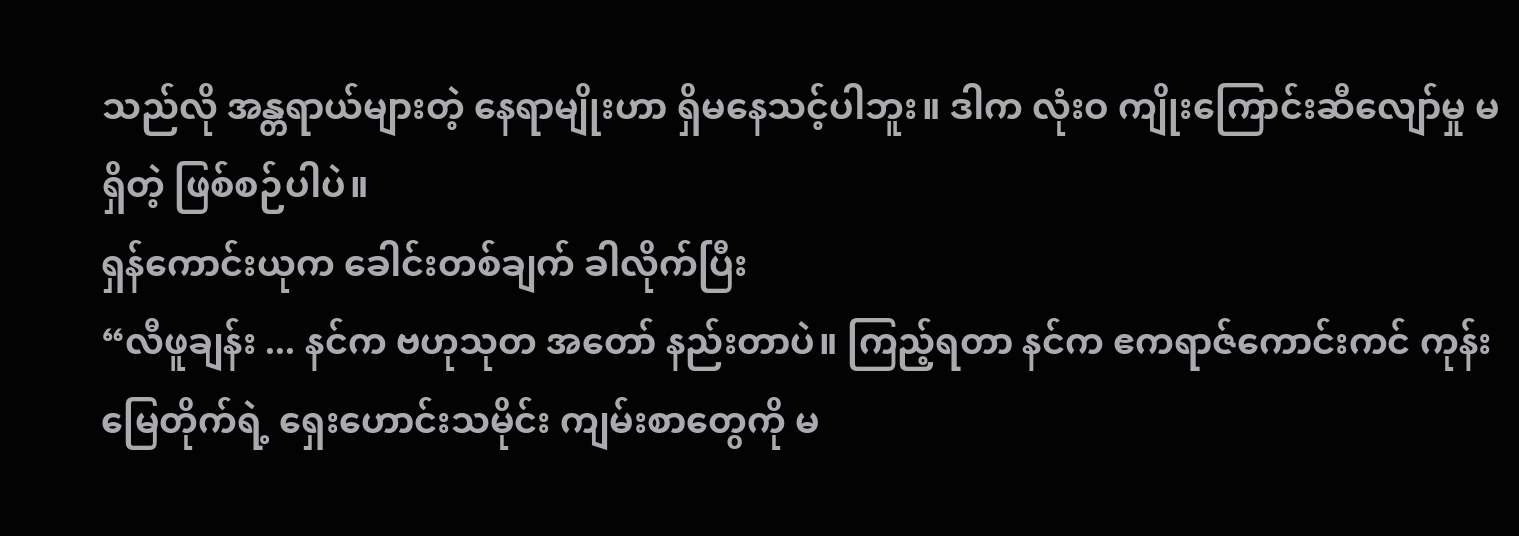သည်လို အန္တရာယ်များတဲ့ နေရာမျိုးဟာ ရှိမနေသင့်ပါဘူး။ ဒါက လုံးဝ ကျိုးကြောင်းဆီလျော်မှု မရှိတဲ့ ဖြစ်စဉ်ပါပဲ။
ရှန်ကောင်းယုက ခေါင်းတစ်ချက် ခါလိုက်ပြီး
“လီဖူချန်း ... နင်က ဗဟုသုတ အတော် နည်းတာပဲ။ ကြည့်ရတာ နင်က ဧကရာဇ်ကောင်းကင် ကုန်းမြေတိုက်ရဲ့ ရှေးဟောင်းသမိုင်း ကျမ်းစာတွေကို မ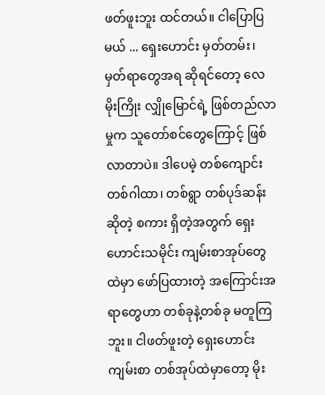ဖတ်ဖူးဘူး ထင်တယ်။ ငါပြောပြမယ် ... ရှေးဟောင်း မှတ်တမ်း၊မှတ်ရာတွေအရ ဆိုရင်တော့ လေမိုးကြိုး လျှိုမြောင်ရဲ့ ဖြစ်တည်လာမှုက သူတော်စင်တွေကြောင့် ဖြစ်လာတာပဲ။ ဒါပေမဲ့ တစ်ကျောင်း တစ်ဂါထာ၊ တစ်ရွာ တစ်ပုဒ်ဆန်း ဆိုတဲ့ စကား ရှိတဲ့အတွက် ရှေးဟောင်းသမိုင်း ကျမ်းစာအုပ်တွေထဲမှာ ဖော်ပြထားတဲ့ အကြောင်းအရာတွေဟာ တစ်ခုနဲ့တစ်ခု မတူကြဘူး။ ငါဖတ်ဖူးတဲ့ ရှေးဟောင်းကျမ်းစာ တစ်အုပ်ထဲမှာတော့ မိုး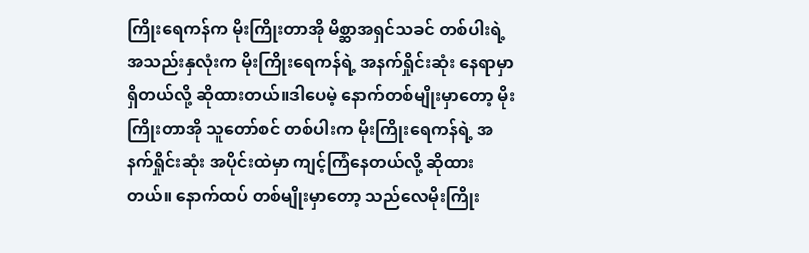ကြိုးရေကန်က မိုးကြိုးတာအို မိစ္ဆာအရှင်သခင် တစ်ပါးရဲ့ အသည်းနှလုံးက မိုးကြိုးရေကန်ရဲ့ အနက်ရှိုင်းဆုံး နေရာမှာ ရှိတယ်လို့ ဆိုထားတယ်။ဒါပေမဲ့ နောက်တစ်မျိုးမှာတော့ မိုးကြိုးတာအို သူတော်စင် တစ်ပါးက မိုးကြိုးရေကန်ရဲ့ အနက်ရှိုင်းဆုံး အပိုင်းထဲမှာ ကျင့်ကြံနေတယ်လို့ ဆိုထားတယ်။ နောက်ထပ် တစ်မျိုးမှာတော့ သည်လေမိုးကြိုး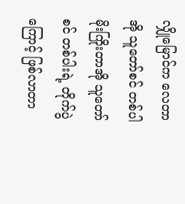လျှိုမြောင်က လေတာအို သူတော်စင် တစ်ပါ မိုးကြိုးတာအို သူတော်စင် တစ်ပါးရဲ့ တိုက်ပွဲကြောင့် ဖြစ်လာတာ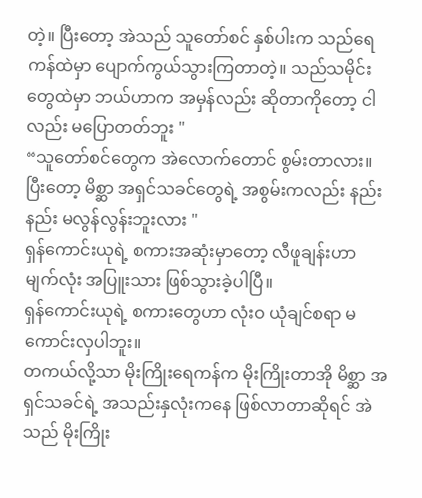တဲ့။ ပြီးတော့ အဲသည် သူတော်စင် နှစ်ပါးက သည်ရေကန်ထဲမှာ ပျောက်ကွယ်သွားကြတာတဲ့။ သည်သမိုင်းတွေထဲမှာ ဘယ်ဟာက အမှန်လည်း ဆိုတာကိုတော့ ငါလည်း မပြောတတ်ဘူး "
“သူတော်စင်တွေက အဲလောက်တောင် စွမ်းတာလား။ ပြီးတော့ မိစ္ဆာ အရှင်သခင်တွေရဲ့ အစွမ်းကလည်း နည်းနည်း မလွန်လွန်းဘူးလား "
ရှန်ကောင်းယုရဲ့ စကားအဆုံးမှာတော့ လီဖူချန်းဟာ မျက်လုံး အပြူးသား ဖြစ်သွားခဲ့ပါပြီ။
ရှန်ကောင်းယုရဲ့ စကားတွေဟာ လုံးဝ ယုံချင်စရာ မကောင်းလှပါဘူး။
တကယ်လို့သာ မိုးကြိုးရေကန်က မိုးကြိုးတာအို မိစ္ဆာ အရှင်သခင်ရဲ့ အသည်းနှလုံးကနေ ဖြစ်လာတာဆိုရင် အဲသည် မိုးကြိုး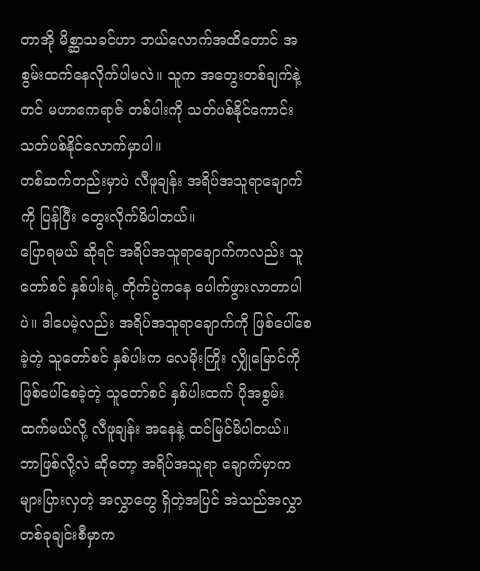တာအို မိစ္ဆာသခင်ဟာ ဘယ်လောက်အထိတောင် အစွမ်းထက်နေလိုက်ပါမလဲ။ သူက အတွေးတစ်ချက်နဲ့တင် မဟာဧကရာဇ် တစ်ပါးကို သတ်ပစ်နိုင်ကောင်း သတ်ပစ်နိုင်လောက်မှာပါ။
တစ်ဆက်တည်းမှာပဲ လီဖူချန်း အရိပ်အသူရာချောက်ကို ပြန်ပြီး တွေးလိုက်မိပါတယ်။
ပြောရမယ် ဆိုရင် အရိပ်အသူရာချောက်ကလည်း သူတော်စင် နှစ်ပါးရဲ့ တိုက်ပွဲကနေ ပေါက်ဖွားလာတာပါပဲ။ ဒါပေမဲ့လည်း အရိပ်အသူရာချောက်ကို ဖြစ်ပေါ်စေခဲ့တဲ့ သူတော်စင် နှစ်ပါးက လေမိုးကြိုး လျှိုမြောင်ကို ဖြစ်ပေါ်စေခဲ့တဲ့ သူတော်စင် နှစ်ပါးထက် ပိုအစွမ်းထက်မယ်လို့ လီဖူချန်း အနေနဲ့ ထင်မြင်မိပါတယ်။
ဘာဖြစ်လို့လဲ ဆိုတော့ အရိပ်အသူရာ ချောက်မှာက များပြားလှတဲ့ အလွှာတွေ ရှိတဲ့အပြင် အဲသည်အလွှာ တစ်ခုချင်းစီမှာက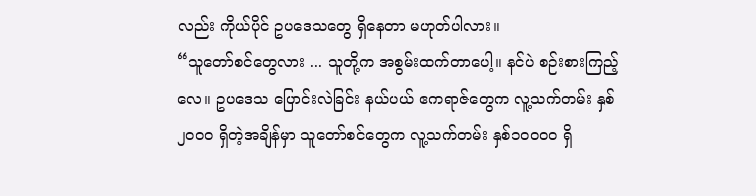လည်း ကိုယ်ပိုင် ဥပဒေသတွေ ရှိနေတာ မဟုတ်ပါလား။
“သူတော်စင်တွေလား ... သူတို့က အစွမ်းထက်တာပေါ့။ နင်ပဲ စဉ်းစားကြည့်လေ။ ဥပဒေသ ပြောင်းလဲခြင်း နယ်ပယ် ဧကရာဇ်တွေက လူ့သက်တမ်း နှစ်၂၀၀၀ ရှိတဲ့အချိန်မှာ သူတော်စင်တွေက လူ့သက်တမ်း နှစ်၁၀၀၀၀ ရှိ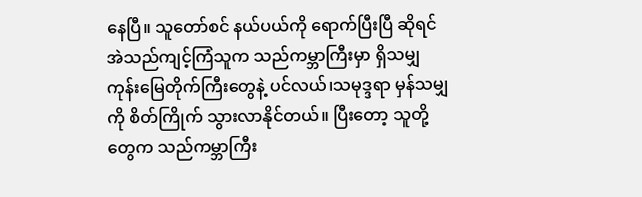နေပြီ။ သူတော်စင် နယ်ပယ်ကို ရောက်ပြီးပြီ ဆိုရင် အဲသည်ကျင့်ကြံသူက သည်ကမ္ဘာကြီးမှာ ရှိသမျှ ကုန်းမြေတိုက်ကြီးတွေနဲ့ ပင်လယ်၊သမုဒ္ဒရာ မှန်သမျှကို စိတ်ကြိုက် သွားလာနိုင်တယ်။ ပြီးတော့ သူတို့တွေက သည်ကမ္ဘာကြီး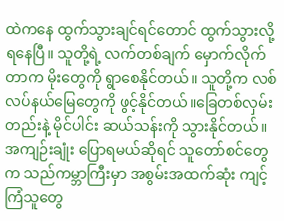ထဲကနေ ထွက်သွားချင်ရင်တောင် ထွက်သွားလို့ ရနေပြီ။ သူတို့ရဲ့ လက်တစ်ချက် မှောက်လိုက်တာက မိုးတွေကို ရွာစေနိုင်တယ်။ သူတို့က လစ်လပ်နယ်မြေတွေကို ဖွင့်နိုင်တယ်။ခြေတစ်လှမ်းတည်းနဲ့ မိုင်ပါင်း ဆယ်သန်းကို သွားနိုင်တယ်။ အကျဉ်းချုံး ပြောရမယ်ဆိုရင် သူတော်စင်တွေက သည်ကမ္ဘာကြီးမှာ အစွမ်းအထက်ဆုံး ကျင့်ကြံသူတွေ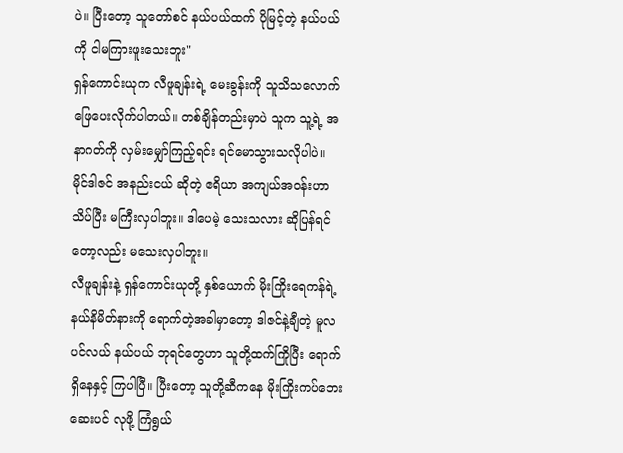ပဲ။ ပြီးတော့ သူတော်စင် နယ်ပယ်ထက် ပိုမြင့်တဲ့ နယ်ပယ်ကို ငါမကြားဖူးသေးဘူး"
ရှန်ကောင်းယုက လီဖူချန်းရဲ့ မေးခွန်းကို သူသိသလောက် ဖြေပေးလိုက်ပါတယ်။ တစ်ချိန်တည်းမှာပဲ သူက သူ့ရဲ့ အနာဂတ်ကို လှမ်းမျှော်ကြည့်ရင်း ရင်မောသွားသလိုပါပဲ။
မိုင်ဒါဇင် အနည်းငယ် ဆိုတဲ့ ဧရိယာ အကျယ်အဝန်းဟာ သိပ်ပြီး မကြီးလှပါဘူး။ ဒါပေမဲ့ သေးသလား ဆိုပြန်ရင်တော့လည်း မသေးလှပါဘူး။
လီဖူချန်းနဲ့ ရှန်ကောင်းယုတို့ နှစ်ယောက် မိုးကြိုးရေကန်ရဲ့ နယ်နိမိတ်နားကို ရောက်တဲ့အခါမှာတော့ ဒါဇင်နဲ့ချီတဲ့ မူလပင်လယ် နယ်ပယ် ဘုရင်တွေဟာ သူတို့ထက်ကြိုပြီး ရောက်ရှိနေနှင့် ကြပါပြီ။ ပြီးတော့ သူတို့ဆီကနေ မိုးကြိုးကပ်ဘေး ဆေးပင် လုဖို့ ကြံရွယ်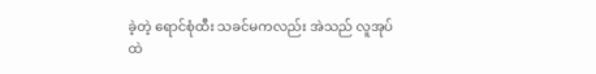ခဲ့တဲ့ ရောင်စုံထီး သခင်မကလည်း အဲသည် လူအုပ်ထဲ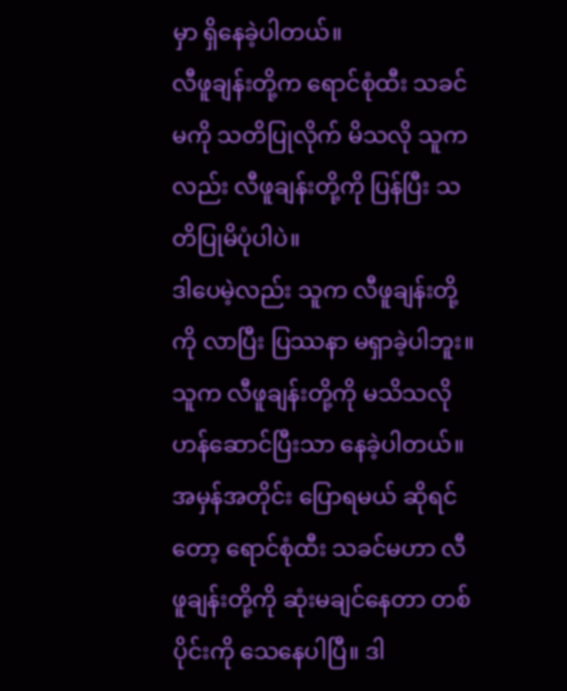မှာ ရှိနေခဲ့ပါတယ်။
လီဖူချန်းတို့က ရောင်စုံထီး သခင်မကို သတိပြုလိုက် မိသလို သူကလည်း လီဖူချန်းတို့ကို ပြန်ပြီး သတိပြုမိပုံပါပဲ။
ဒါပေမဲ့လည်း သူက လီဖူချန်းတို့ကို လာပြီး ပြဿနာ မရှာခဲ့ပါဘူး။ သူက လီဖူချန်းတို့ကို မသိသလို ဟန်ဆောင်ပြီးသာ နေခဲ့ပါတယ်။
အမှန်အတိုင်း ပြောရမယ် ဆိုရင်တော့ ရောင်စုံထီး သခင်မဟာ လီဖူချန်းတို့ကို ဆုံးမချင်နေတာ တစ်ပိုင်းကို သေနေပါပြီ။ ဒါ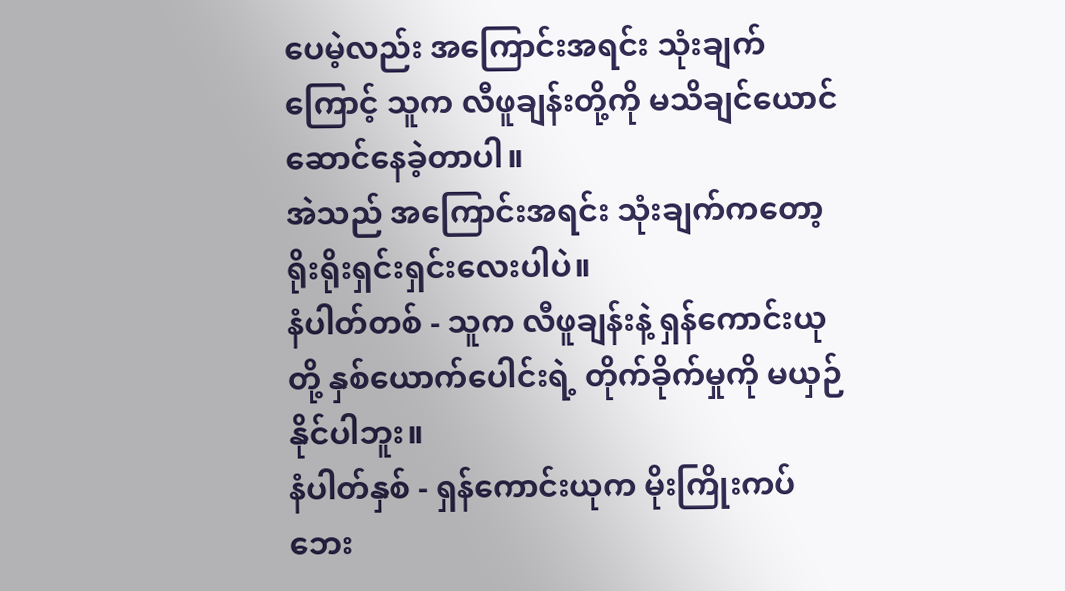ပေမဲ့လည်း အကြောင်းအရင်း သုံးချက်ကြောင့် သူက လီဖူချန်းတို့ကို မသိချင်ယောင် ဆောင်နေခဲ့တာပါ။
အဲသည် အကြောင်းအရင်း သုံးချက်ကတော့ ရိုးရိုးရှင်းရှင်းလေးပါပဲ။
နံပါတ်တစ် - သူက လီဖူချန်းနဲ့ ရှန်ကောင်းယုတို့ နှစ်ယောက်ပေါင်းရဲ့ တိုက်ခိုက်မှုကို မယှဉ်နိုင်ပါဘူး။
နံပါတ်နှစ် - ရှန်ကောင်းယုက မိုးကြိုးကပ်ဘေး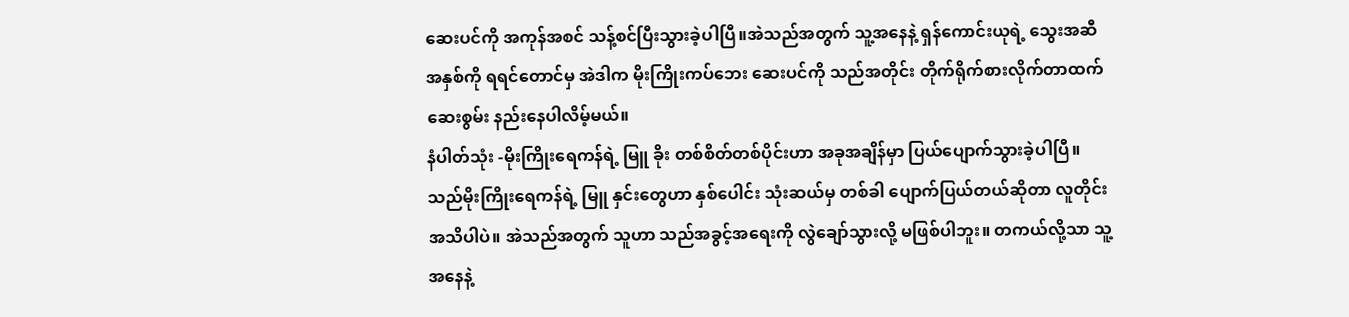ဆေးပင်ကို အကုန်အစင် သန့်စင်ပြီးသွားခဲ့ပါပြီ။အဲသည်အတွက် သူ့အနေနဲ့ ရှန်ကောင်းယုရဲ့ သွေးအဆီအနှစ်ကို ရရင်တောင်မှ အဲဒါက မိုးကြိုးကပ်ဘေး ဆေးပင်ကို သည်အတိုင်း တိုက်ရိုက်စားလိုက်တာထက် ဆေးစွမ်း နည်းနေပါလိမ့်မယ်။
နံပါတ်သုံး -မိုးကြိုးရေကန်ရဲ့ မြူ ခိုး တစ်စိတ်တစ်ပိုင်းဟာ အခုအချိန်မှာ ပြယ်ပျောက်သွားခဲ့ပါပြီ။ သည်မိုးကြိုးရေကန်ရဲ့ မြူ နှင်းတွေဟာ နှစ်ပေါင်း သုံးဆယ်မှ တစ်ခါ ပျောက်ပြယ်တယ်ဆိုတာ လူတိုင်း အသိပါပဲ။ အဲသည်အတွက် သူဟာ သည်အခွင့်အရေးကို လွဲချော်သွားလို့ မဖြစ်ပါဘူး။ တကယ်လို့သာ သူ့အနေနဲ့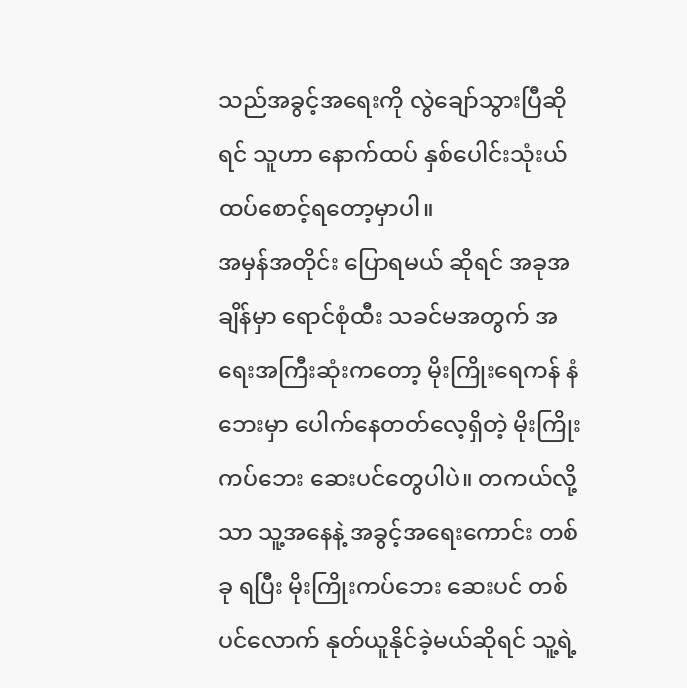သည်အခွင့်အရေးကို လွဲချော်သွားပြီဆိုရင် သူဟာ နောက်ထပ် နှစ်ပေါင်းသုံးယ် ထပ်စောင့်ရတော့မှာပါ။
အမှန်အတိုင်း ပြောရမယ် ဆိုရင် အခုအချိန်မှာ ရောင်စုံထီး သခင်မအတွက် အရေးအကြီးဆုံးကတော့ မိုးကြိုးရေကန် နံဘေးမှာ ပေါက်နေတတ်လေ့ရှိတဲ့ မိုးကြိုးကပ်ဘေး ဆေးပင်တွေပါပဲ။ တကယ်လို့သာ သူ့အနေနဲ့ အခွင့်အရေးကောင်း တစ်ခု ရပြီး မိုးကြိုးကပ်ဘေး ဆေးပင် တစ်ပင်လောက် နုတ်ယူနိုင်ခဲ့မယ်ဆိုရင် သူ့ရဲ့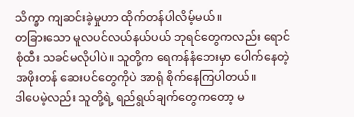သိက္ခာ ကျဆင်းခဲ့မှုဟာ ထိုက်တန်ပါလိမ့်မယ်။
တခြားသော မူလပင်လယ်နယ်ပယ် ဘုရင်တွေကလည်း ရောင်စုံထီး သခင်မလိုပါပဲ။ သူတို့က ရေကန်နံဘေးမှာ ပေါက်နေတဲ့ အဖိုးတန် ဆေးပင်တွေကိုပဲ အာရုံ စိုက်နေကြပါတယ်။
ဒါပေမဲ့လည်း သူတို့ရဲ့ ရည်ရွယ်ချက်တွေကတော့ မ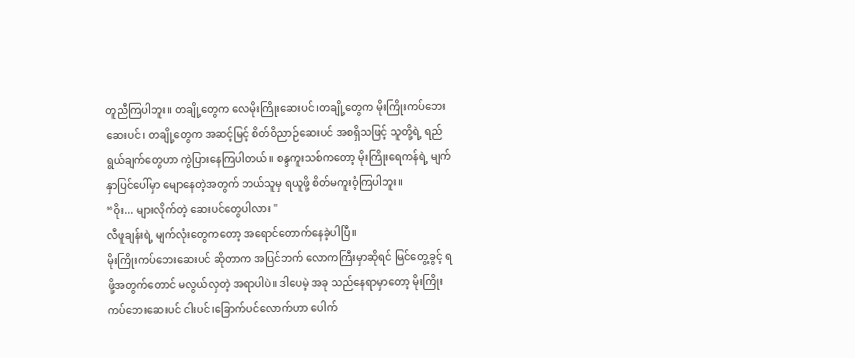တူညီကြပါဘူး။ တချို့တွေက လေမိုးကြိုးဆေးပင်၊တချို့တွေက မိုးကြိုးကပ်ဘေး ဆေးပင်၊ တချို့တွေက အဆင့်မြင့် စိတ်ဝိညာဉ်ဆေးပင် အစရှိသဖြင့် သူတို့ရဲ့ ရည်ရွယ်ချက်တွေဟာ ကွဲပြားနေကြပါတယ်။ စန္ဒကူးသစ်ကတော့ မိုးကြိုးရေကန်ရဲ့ မျက်နှာပြင်ပေါ်မှာ မျောနေတဲ့အတွက် ဘယ်သူမှ ရယူဖို့ စိတ်မကူးဝံ့ကြပါဘူး။
“ဝိုး... များလိုက်တဲ့ ဆေးပင်တွေပါလား "
လီဖူချန်းရဲ့ မျက်လုံးတွေကတော့ အရောင်တောက်နေခဲ့ပါပြီ။
မိုးကြိုးကပ်ဘေးဆေးပင် ဆိုတာက အပြင်ဘက် လောကကြီးမှာဆိုရင် မြင်တွေ့ခွင့် ရဖို့အတွက်တောင် မလွယ်လှတဲ့ အရာပါပဲ။ ဒါပေမဲ့ အခု သည်နေရာမှာတော့ မိုးကြိုးကပ်ဘေးဆေးပင် ငါးပင်၊ခြောက်ပင်လောက်ဟာ ပေါက်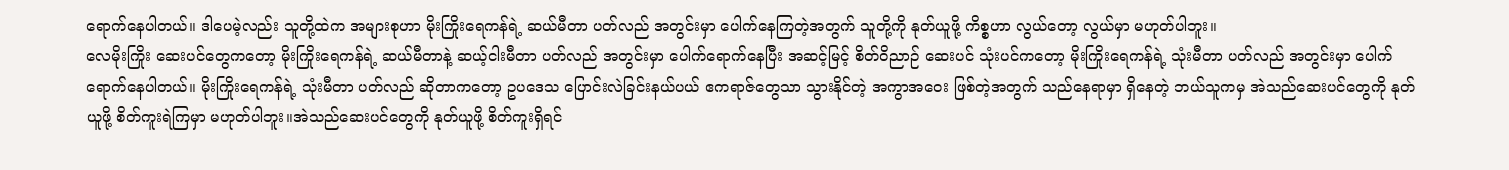ရောက်နေပါတယ်။ ဒါပေမဲ့လည်း သူတို့ထဲက အများစုဟာ မိုးကြိုးရေကန်ရဲ့ ဆယ်မီတာ ပတ်လည် အတွင်းမှာ ပေါက်နေကြတဲ့အတွက် သူတို့ကို နုတ်ယူဖို့ ကိစ္စဟာ လွယ်တော့ လွယ်မှာ မဟုတ်ပါဘူး။
လေမိုးကြိုး ဆေးပင်တွေကတော့ မိုးကြိုးရေကန်ရဲ့ ဆယ်မီတာနဲ့ ဆယ့်ငါးမီတာ ပတ်လည် အတွင်းမှာ ပေါက်ရောက်နေပြီး အဆင့်မြင့် စိတ်ဝိညာဉ် ဆေးပင် သုံးပင်ကတော့ မိုးကြိုးရေကန်ရဲ့ သုံးမီတာ ပတ်လည် အတွင်းမှာ ပေါက်ရောက်နေပါတယ်။ မိုးကြိုးရေကန်ရဲ့ သုံးမီတာ ပတ်လည် ဆိုတာကတော့ ဥပဒေသ ပြောင်းလဲခြင်းနယ်ပယ် ဧကရာဇ်တွေသာ သွားနိုင်တဲ့ အကွာအဝေး ဖြစ်တဲ့အတွက် သည်နေရာမှာ ရှိနေတဲ့ ဘယ်သူကမှ အဲသည်ဆေးပင်တွေကို နုတ်ယူဖို့ စိတ်ကူးရဲကြမှာ မဟုတ်ပါဘူး။အဲသည်ဆေးပင်တွေကို နုတ်ယူဖို့ စိတ်ကူးရှိရင်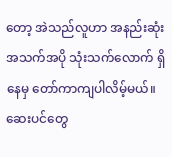တော့ အဲသည်လူဟာ အနည်းဆုံး အသက်အပို သုံးသက်လောက် ရှိနေမှ တော်ကာကျပါလိမ့်မယ်။
ဆေးပင်တွေ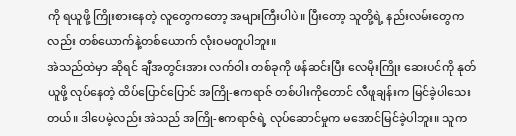ကို ရယူဖို့ ကြိုးစားနေတဲ့ လူတွေကတော့ အများကြီးပါပဲ။ ပြီးတော့ သူတို့ရဲ့ နည်းလမ်းတွေကလည်း တစ်ယောက်နဲ့တစ်ယောက် လုံးဝမတူပါဘူး။
အဲသည်ထဲမှာ ဆိုရင် ချီအတွင်းအား လက်ဝါး တစ်ခုကို ဖန်ဆင်းပြီး လေမိုးကြိုး ဆေးပင်ကို နုတ်ယူဖို့ လုပ်နေတဲ့ ထိပ်ပြောင်ပြောင် အကြို-ဧကရာဇ် တစ်ပါးကိုတောင် လီဖူချန်းက မြင်ခဲ့ပါသေးတယ်။ ဒါပေမဲ့လည်း အဲသည် အကြို-ဧကရာဇ်ရဲ့ လုပ်ဆောင်မှုက မအောင်မြင်ခဲ့ပါဘူး။ သူက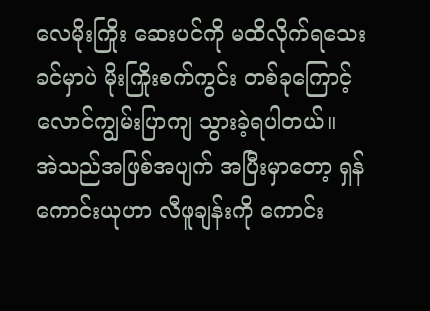လေမိုးကြိုး ဆေးပင်ကို မထိလိုက်ရသေးခင်မှာပဲ မိုးကြိုးစက်ကွင်း တစ်ခုကြောင့် လောင်ကျွမ်းပြာကျ သွားခဲ့ရပါတယ်။
အဲသည်အဖြစ်အပျက် အပြီးမှာတော့ ရှန်ကောင်းယုဟာ လီဖူချန်းကို ကောင်း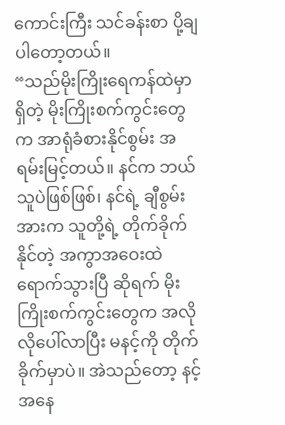ကောင်းကြီး သင်ခန်းစာ ပို့ချပါတော့တယ်။
“သည်မိုးကြိုးရေကန်ထဲမှာ ရှိတဲ့ မိုးကြိုးစက်ကွင်းတွေက အာရုံခံစားနိုင်စွမ်း အရမ်းမြင့်တယ်။ နင်က ဘယ်သူပဲဖြစ်ဖြစ်၊ နင်ရဲ့ ချီစွမ်းအားက သူတို့ရဲ့ တိုက်ခိုက်နိုင်တဲ့ အကွာအဝေးထဲ ရောက်သွားပြီ ဆိုရက် မိုးကြိုးစက်ကွင်းတွေက အလိုလိုပေါ်လာပြီး မနင့်ကို တိုက်ခိုက်မှာပဲ။ အဲသည်တော့ နင့်အနေ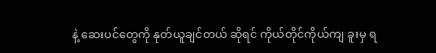နဲ့ ဆေးပင်တွေကို နုတ်ယူချင်တယ် ဆိုရင် ကိုယ်တိုင်ကိုယ်ကျ ခူးမှ ရ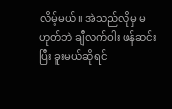လိမ့်မယ်။ အဲသည်လိုမှ မဟုတ်ဘဲ ချီလက်ဝါး ဖန်ဆင်းပြီး ခူးမယ်ဆိုရင်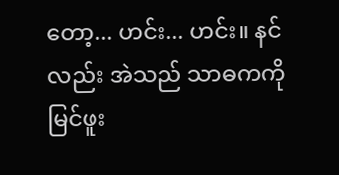တော့... ဟင်း... ဟင်း။ နင်လည်း အဲသည် သာဓကကို မြင်ဖူး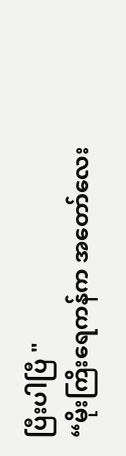ပြီးပါပြီ "
“မိုးကြိးရေကန်က အတော်လေး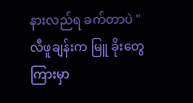နားလည်ရ ခက်တာပဲ "
လီဖူချန်းက မြူ ခိုးတွေကြားမှာ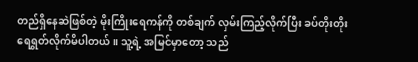တည်ရှိနေဆဲဖြစ်တဲ့ မိုးကြိုးရေကန်ကို တစ်ချက် လှမ်းကြည့်လိုက်ပြီး ခပ်တိုးတိုး ရေရွတ်လိုက်မိပါတယ်။ သူ့ရဲ့ အမြင်မှာတော့ သည်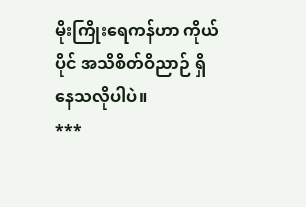မိုးကြိုးရေကန်ဟာ ကိုယ်ပိုင် အသိစိတ်ဝိညာဉ် ရှိနေသလိုပါပဲ။
***